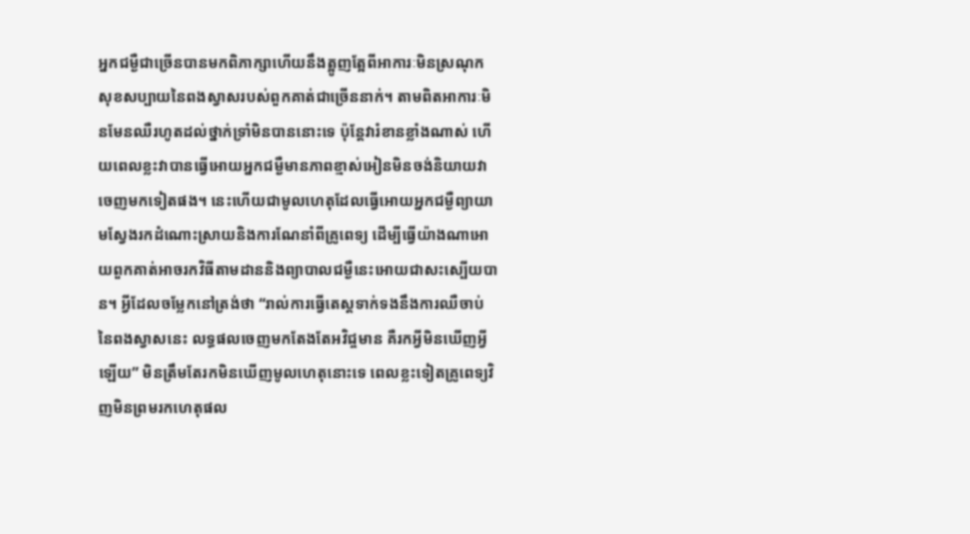អ្នកជម្ងឺជាច្រើនបានមកពិភាក្សាហើយនឹងត្អូញត្អែពីអាការៈមិនស្រណុកសុខសប្បាយនៃពងស្វាសរបស់ពួកគាត់ជាច្រើននាក់។ តាមពិតអាការៈមិនមែនឈឺរហូតដល់ថ្នាក់ទ្រាំមិនបាននោះទេ ប៉ុន្តែវារំខានខ្លាំងណាស់ ហើយពេលខ្លះវាបានធ្វើអោយអ្នកជម្ងឺមានភាពខ្មាស់អៀនមិនចង់និយាយវាចេញមកទៀតផង។ នេះហើយជាមូលហេតុដែលធ្វើអោយអ្នកជម្ងឺព្យាយាមស្វែងរកដំណោះស្រាយនិងការណែនាំពីគ្រូពេទ្យ ដើម្បីធ្វើយ៉ាងណាអោយពួកគាត់អាចរកវិធីតាមដាននិងព្យាបាលជម្ងឺនេះអោយជាសះស្បើយបាន។ អ្វីដែលចម្លែកនៅត្រង់ថា “រាល់ការធ្វើតេស្តទាក់ទងនឹងការឈឺចាប់នៃពងស្វាសនេះ លទ្ធផលចេញមកតែងតែអវិជ្ចមាន គឺរកអ្វីមិនឃើញអ្វីឡើយ” មិនត្រឹមតែរកមិនឃើញមូលហេតុនោះទេ ពេលខ្លះទៀតគ្រូពេទ្យវិញមិនព្រមរកហេតុផល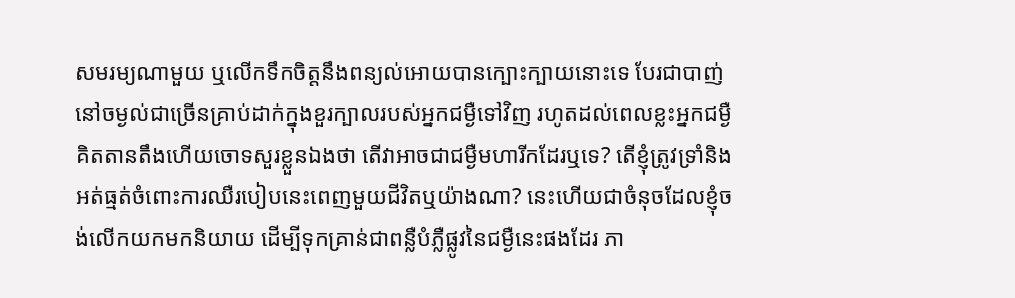សមរម្យណាមួយ ឬលើកទឹកចិត្តនឹងពន្យល់អោយបានក្បោះក្បាយនោះទេ បែរជាបាញ់នៅចម្ងល់ជាច្រើនគ្រាប់ដាក់ក្នុងខួរក្បាលរបស់អ្នកជម្ងឺទៅវិញ រហូតដល់ពេលខ្លះអ្នកជម្ងឺគិតតានតឹងហើយចោទសួរខ្លួនឯងថា តើវាអាចជាជម្ងឺមហារីកដែរឬទេ? តើខ្ញុំត្រូវទ្រាំនិងអត់ធ្មត់ចំពោះការឈឺរបៀបនេះពេញមួយជីវិតឬយ៉ាងណា? នេះហើយជាចំនុចដែលខ្ញុំចង់លើកយកមកនិយាយ ដើម្បីទុកគ្រាន់ជាពន្លឺបំភ្លឺផ្លូវនៃជម្ងឺនេះផងដែរ ភា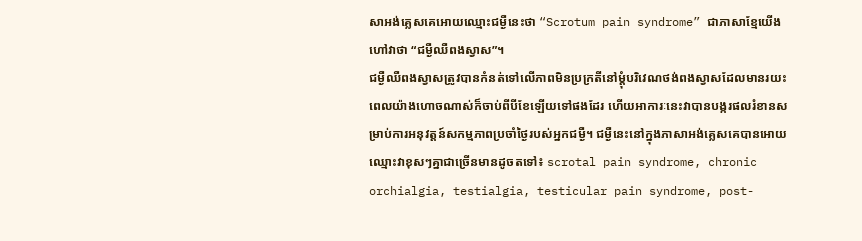សាអង់គ្លេសគេអោយឈ្មោះជម្ងឺនេះថា “Scrotum pain syndrome” ជាភាសាខ្មែយើងហៅវាថា “ជម្ងឺឈឺពងស្វាស”។
ជម្ងឺឈឺពងស្វាសត្រូវបានកំនត់ទៅលើភាពមិនប្រក្រតីនៅម្តុំបរិវេណថង់ពងស្វាសដែលមានរយះពេលយ៉ាងហោចណាស់ក៏ចាប់ពីបីខែឡើយទៅផងដែរ ហើយអាការៈនេះវាបានបង្ករផលរំខានសម្រាប់ការអនុវត្តន៍សកម្មភាពប្រចាំថ្ងៃរបស់អ្នកជម្ងឺ។ ជម្ងឺនេះនៅក្នុងភាសាអង់គ្លេសគេបានអោយឈ្មោះវាខុសៗគ្នាជាច្រើនមានដូចតទៅ៖ scrotal pain syndrome, chronic orchialgia, testialgia, testicular pain syndrome, post-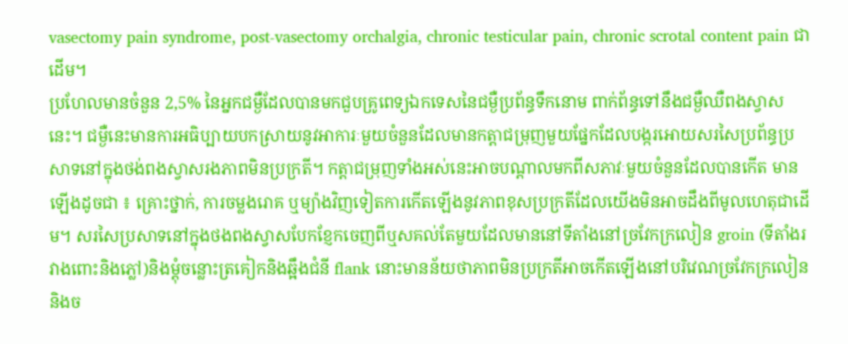vasectomy pain syndrome, post-vasectomy orchalgia, chronic testicular pain, chronic scrotal content pain ជាដើម។
ប្រហែលមានចំនួន 2,5% នៃអ្នកជម្ងឺដែលបានមកជួបគ្រូពេទ្យឯកទេសនៃជម្ងឺប្រព័ន្ធទឹកនោម ពាក់ព័ន្ធទៅនឹងជម្ងឺឈឺពងស្វាសនេះ។ ជម្ងឺនេះមានការអធិប្បាយបកស្រាយនូវអាការៈមួយចំនួនដែលមានកត្តាជម្រុញមួយផ្នែកដែលបង្ករអោយសរសៃប្រព័ន្ធប្រសាទនៅក្នុងថង់ពងស្វាសរងភាពមិនប្រក្រតី។ កត្តាជម្រុញទាំងអស់នេះអាចបណ្តាលមកពីសភាវៈមួយចំនួនដែលបានកើត មានឡើងដូចជា ៖ គ្រោះថ្នាក់, ការចម្លងរោគ ឬម្យ៉ាងវិញទៀតការកើតឡើងនូវភាពខុសប្រក្រតីដែលយើងមិនអាចដឹងពីមូលហេតុជាដើម។ សរសៃប្រសាទនៅក្នុងថងពងស្វាសបែកខ្ញែកចេញពីឬសគល់តែមួយដែលមាននៅទីតាំងនៅច្រវែកក្រលៀន groin (ទីតាំងរវាងពោះនិងភ្លៅ)និងម្តុំចន្លោះត្រគៀកនិងឆ្អឹងជំនី flank នោះមានន័យថាភាពមិនប្រក្រតីអាចកើតឡើងនៅបរិវេណច្រវែកក្រលៀននិងច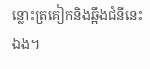ន្លោះត្រគៀកនិងឆ្អឹងជំនីនេះឯង។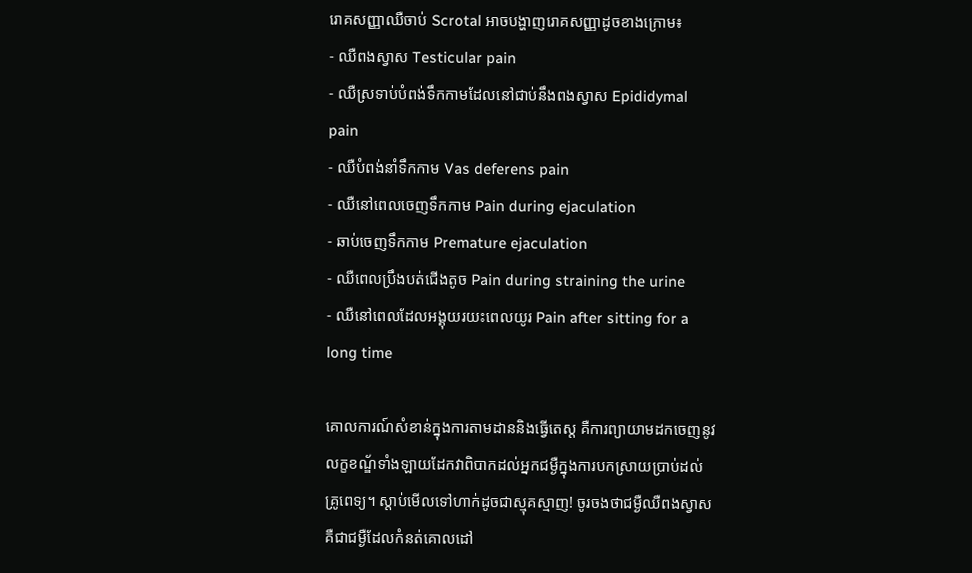រោគសញ្ញាឈឺចាប់ Scrotal អាចបង្ហាញរោគសញ្ញាដូចខាងក្រោម៖
- ឈឺពងស្វាស Testicular pain
- ឈឺស្រទាប់បំពង់ទឹកកាមដែលនៅជាប់នឹងពងស្វាស Epididymal pain
- ឈឺបំពង់នាំទឹកកាម Vas deferens pain
- ឈឺនៅពេលចេញទឹកកាម Pain during ejaculation
- ឆាប់ចេញទឹកកាម Premature ejaculation
- ឈឺពេលប្រឹងបត់ជើងតូច Pain during straining the urine
- ឈឺនៅពេលដែលអង្គុយរយះពេលយូរ Pain after sitting for a long time

គោលការណ៍សំខាន់ក្នុងការតាមដាននិងធ្វើតេស្ត គឺការព្យាយាមដកចេញនូវលក្ខខណ័្ឌទាំងឡាយដែកវាពិបាកដល់អ្នកជម្ងឺក្នុងការបកស្រាយបា្រប់ដល់គ្រូពេទ្យ។ ស្តាប់មើលទៅហាក់ដូចជាស្មុគស្មាញ! ចូរចងថាជម្ងឺឈឺពងស្វាស គឺជាជម្ងឺដែលកំនត់គោលដៅ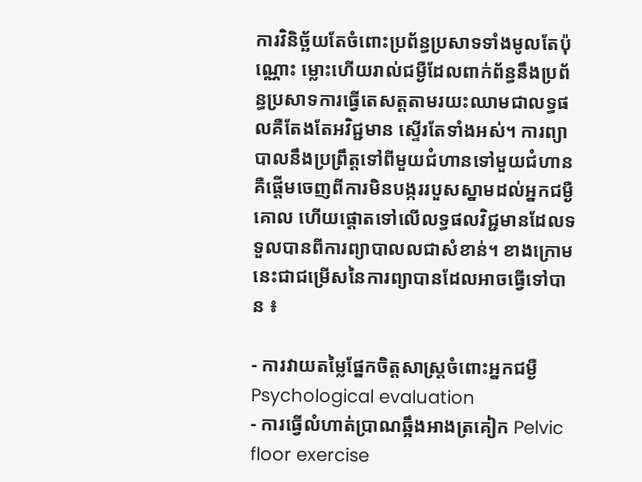ការវិនិច្ឆ័យតែចំពោះប្រព័ន្ធប្រសាទទាំងមូលតែប៉ុណ្ណោះ ម្លោះហើយរាល់ជម្ងឺដែលពាក់ព័ន្ធនឹងប្រព័ន្ធប្រសាទការធ្វើតេសត្តតាមរយះឈាមជាលទ្ធផលគឺតែងតែអវិជ្ជមាន ស្ទើរតែទាំងអស់។ ការព្យាបាលនឹងប្រព្រឹត្តទៅពីមួយជំហានទៅមួយជំហាន គឺផ្តើមចេញពីការមិនបង្កររបួសស្នាមដល់អ្នកជម្ងឺគោល ហើយផ្តោតទៅលើលទ្ធផលវិជ្ជមានដែលទទួលបានពីការព្យាបាលលជាសំខាន់។ ខាងក្រោមនេះជាជម្រើសនៃការព្យាបានដែលអាចធ្វើទៅបាន ៖

- ការវាយតម្លៃផ្នែកចិត្តសាស្ត្រចំពោះអ្នកជម្ងឺ Psychological evaluation
- ការធ្វើលំហាត់ប្រាណឆ្អឹងអាងត្រគៀក Pelvic floor exercise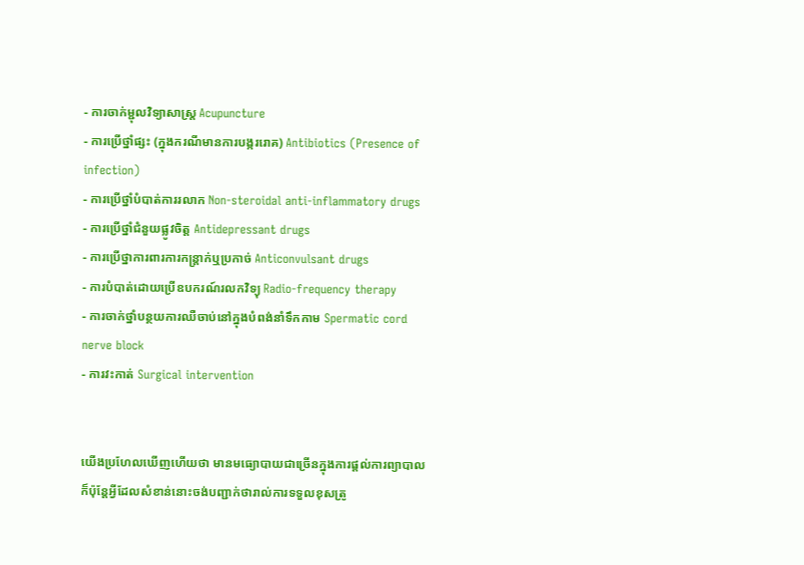- ការចាក់ម្ជុលវិទ្យាសាស្រ្ត Acupuncture
- ការប្រើថ្នាំផ្សះ (ក្នុងករណីមានការបង្កររោគ) Antibiotics (Presence of infection)
- ការប្រើថ្នាំបំបាត់ការរលាក Non-steroidal anti-inflammatory drugs
- ការប្រើថ្នាំជំនួយផ្លូវចិត្ត Antidepressant drugs
- ការប្រើថ្នាការពារការកន្ត្រាក់ឬប្រកាច់ Anticonvulsant drugs
- ការបំបាត់ដោយប្រើឧបករណ៍រលកវិទ្យុ Radio-frequency therapy
- ការចាក់ថ្នាំបន្ថយការឈឺចាប់នៅក្នុងបំពង់នាំទឹកកាម Spermatic cord nerve block
- ការវះកាត់ Surgical intervention


យើងប្រហែលឃើញហើយថា មានមធ្យោបាយជាច្រើនក្នុងការផ្តល់ការព្យាបាល ក៏ប៉ុន្តែអ្វីដែលសំខាន់នោះចង់បញ្ជាក់ថារាល់ការទទួលខុសត្រូ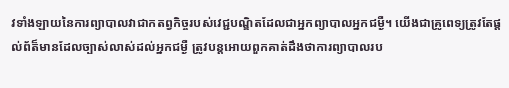វទាំងឡាយនៃការព្យាបាលវាជាកតព្វកិច្ចរបស់វេជ្ជបណ្ឌិតដែលជាអ្នកព្យាបាលអ្នកជម្ងឺ។ យើងជាគ្រូពេទ្យត្រូវតែផ្តល់ព័ត៏មានដែលច្បាស់លាស់ដល់អ្នកជម្ងឺ ត្រូវបន្តអោយពួកគាត់ដឹងថាការព្យាបាលរប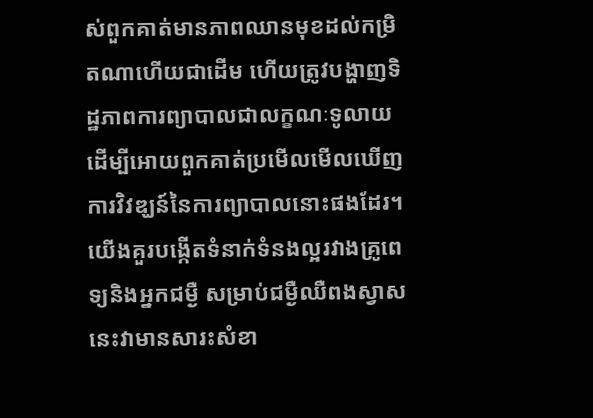ស់ពួកគាត់មានភាពឈានមុខដល់កម្រិតណាហើយជាដើម ហើយត្រូវបង្ហាញទិដ្ឋភាពការព្យាបាលជាលក្ខណៈទូលាយដើម្បីអោយពួកគាត់ប្រមើលមើលឃើញការវិវឌ្ឃន៍នៃការព្យាបាលនោះផងដែរ។ យើងគួរបង្កើតទំនាក់ទំនងល្អរវាងគ្រូពេទ្យនិងអ្នកជម្ងឺ សម្រាប់ជម្ងឺឈឺពងស្វាសនេះវាមានសារះសំខា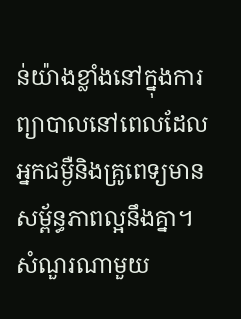ន់យ៉ាងខ្លាំងនៅក្នុងការព្យាបាលនៅពេលដែលអ្នកជម្ងឺនិងគ្រូពេទ្យមានសម្ព័ន្ធភាពល្អនឹងគ្នា។
សំណួរណាមួយ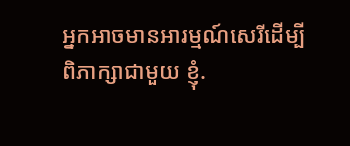អ្នកអាចមានអារម្មណ៍សេរីដើម្បីពិភាក្សាជាមួយ ខ្ញុំ.